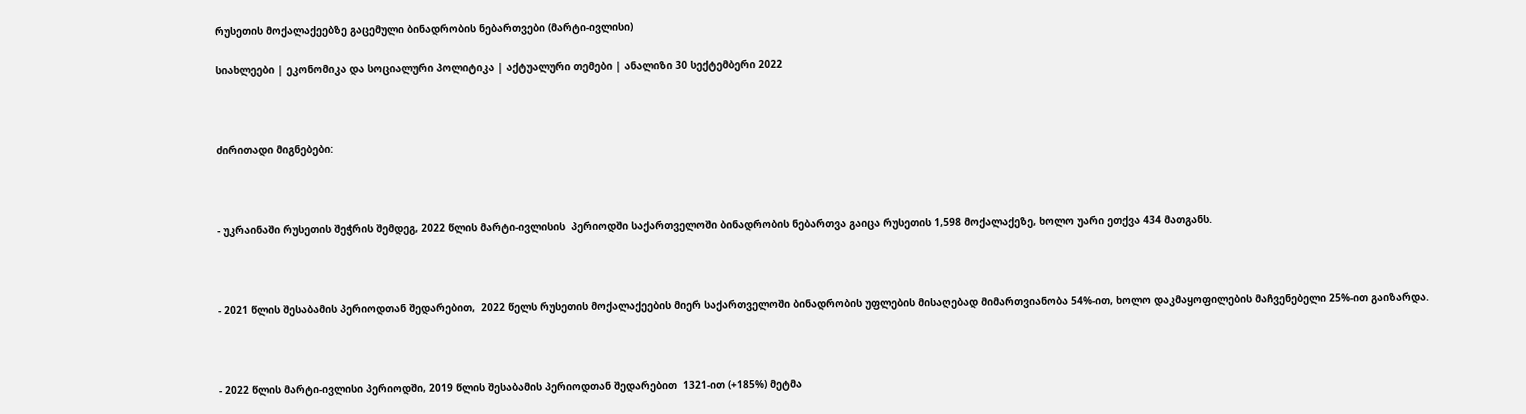რუსეთის მოქალაქეებზე გაცემული ბინადრობის ნებართვები (მარტი-ივლისი)

სიახლეები | ეკონომიკა და სოციალური პოლიტიკა | აქტუალური თემები | ანალიზი 30 სექტემბერი 2022



ძირითადი მიგნებები:



- უკრაინაში რუსეთის შეჭრის შემდეგ, 2022 წლის მარტი-ივლისის  პერიოდში საქართველოში ბინადრობის ნებართვა გაიცა რუსეთის 1,598 მოქალაქეზე, ხოლო უარი ეთქვა 434 მათგანს.



- 2021 წლის შესაბამის პერიოდთან შედარებით,  2022 წელს რუსეთის მოქალაქეების მიერ საქართველოში ბინადრობის უფლების მისაღებად მიმართვიანობა 54%-ით, ხოლო დაკმაყოფილების მაჩვენებელი 25%-ით გაიზარდა.



- 2022 წლის მარტი-ივლისი პერიოდში, 2019 წლის შესაბამის პერიოდთან შედარებით  1321-ით (+185%) მეტმა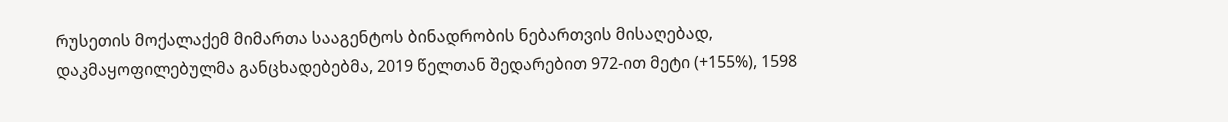რუსეთის მოქალაქემ მიმართა სააგენტოს ბინადრობის ნებართვის მისაღებად, დაკმაყოფილებულმა განცხადებებმა, 2019 წელთან შედარებით 972-ით მეტი (+155%), 1598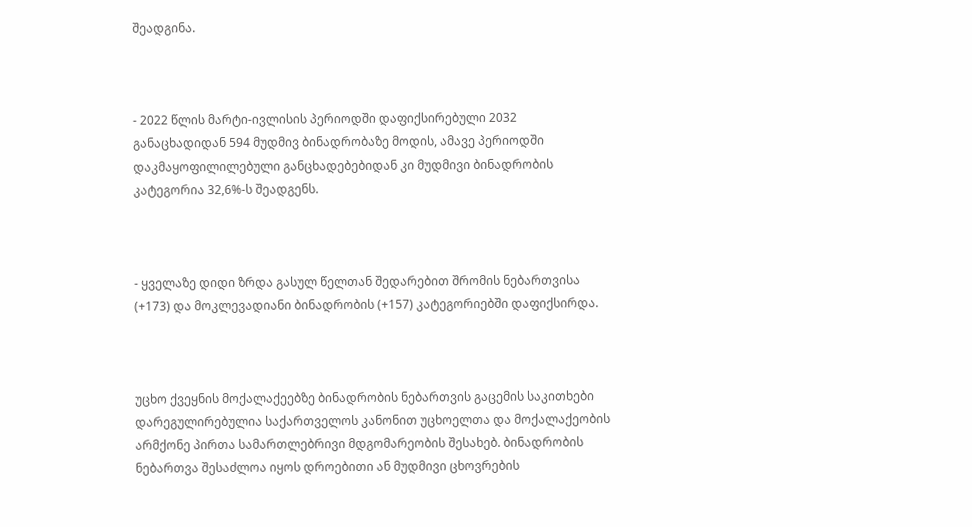შეადგინა.



- 2022 წლის მარტი-ივლისის პერიოდში დაფიქსირებული 2032 განაცხადიდან 594 მუდმივ ბინადრობაზე მოდის, ამავე პერიოდში დაკმაყოფილილებული განცხადებებიდან კი მუდმივი ბინადრობის კატეგორია 32,6%-ს შეადგენს.



- ყველაზე დიდი ზრდა გასულ წელთან შედარებით შრომის ნებართვისა (+173) და მოკლევადიანი ბინადრობის (+157) კატეგორიებში დაფიქსირდა.



უცხო ქვეყნის მოქალაქეებზე ბინადრობის ნებართვის გაცემის საკითხები დარეგულირებულია საქართველოს კანონით უცხოელთა და მოქალაქეობის არმქონე პირთა სამართლებრივი მდგომარეობის შესახებ. ბინადრობის ნებართვა შესაძლოა იყოს დროებითი ან მუდმივი ცხოვრების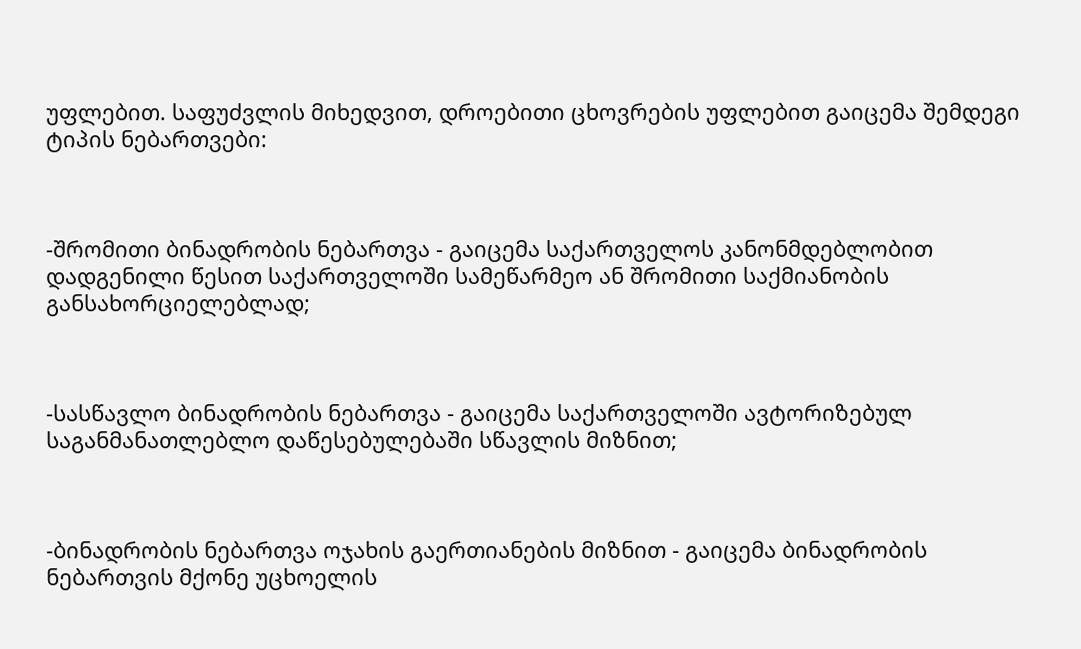უფლებით. საფუძვლის მიხედვით, დროებითი ცხოვრების უფლებით გაიცემა შემდეგი ტიპის ნებართვები:



-შრომითი ბინადრობის ნებართვა - გაიცემა საქართველოს კანონმდებლობით დადგენილი წესით საქართველოში სამეწარმეო ან შრომითი საქმიანობის განსახორციელებლად;



-სასწავლო ბინადრობის ნებართვა - გაიცემა საქართველოში ავტორიზებულ საგანმანათლებლო დაწესებულებაში სწავლის მიზნით;



-ბინადრობის ნებართვა ოჯახის გაერთიანების მიზნით - გაიცემა ბინადრობის ნებართვის მქონე უცხოელის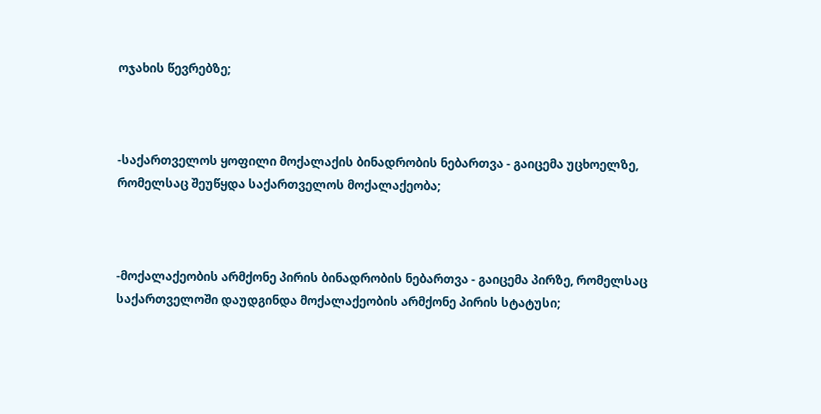ოჯახის წევრებზე;



-საქართველოს ყოფილი მოქალაქის ბინადრობის ნებართვა - გაიცემა უცხოელზე, რომელსაც შეუწყდა საქართველოს მოქალაქეობა;



-მოქალაქეობის არმქონე პირის ბინადრობის ნებართვა - გაიცემა პირზე, რომელსაც საქართველოში დაუდგინდა მოქალაქეობის არმქონე პირის სტატუსი;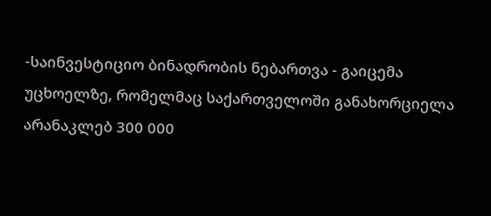-საინვესტიციო ბინადრობის ნებართვა - გაიცემა უცხოელზე, რომელმაც საქართველოში განახორციელა არანაკლებ 300 000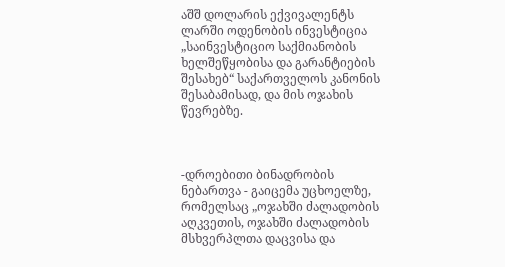აშშ დოლარის ექვივალენტს ლარში ოდენობის ინვესტიცია „საინვესტიციო საქმიანობის ხელშეწყობისა და გარანტიების შესახებ“ საქართველოს კანონის შესაბამისად, და მის ოჯახის წევრებზე.



-დროებითი ბინადრობის ნებართვა - გაიცემა უცხოელზე, რომელსაც „ოჯახში ძალადობის აღკვეთის, ოჯახში ძალადობის მსხვერპლთა დაცვისა და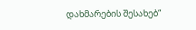დახმარების შესახებ“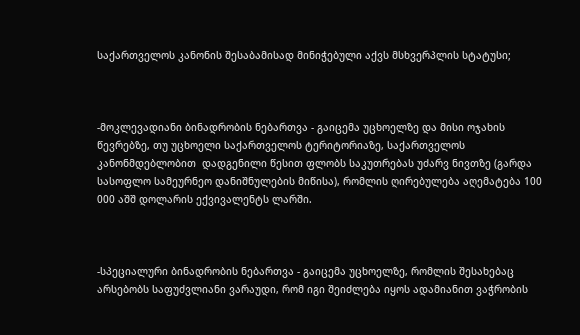საქართველოს კანონის შესაბამისად მინიჭებული აქვს მსხვერპლის სტატუსი;



-მოკლევადიანი ბინადრობის ნებართვა - გაიცემა უცხოელზე და მისი ოჯახის წევრებზე, თუ უცხოელი საქართველოს ტერიტორიაზე, საქართველოს კანონმდებლობით  დადგენილი წესით ფლობს საკუთრებას უძარვ ნივთზე (გარდა სასოფლო სამეურნეო დანიშნულების მიწისა), რომლის ღირებულება აღემატება 100 000 აშშ დოლარის ექვივალენტს ლარში.



-სპეციალური ბინადრობის ნებართვა - გაიცემა უცხოელზე, რომლის შესახებაც არსებობს საფუძვლიანი ვარაუდი, რომ იგი შეიძლება იყოს ადამიანით ვაჭრობის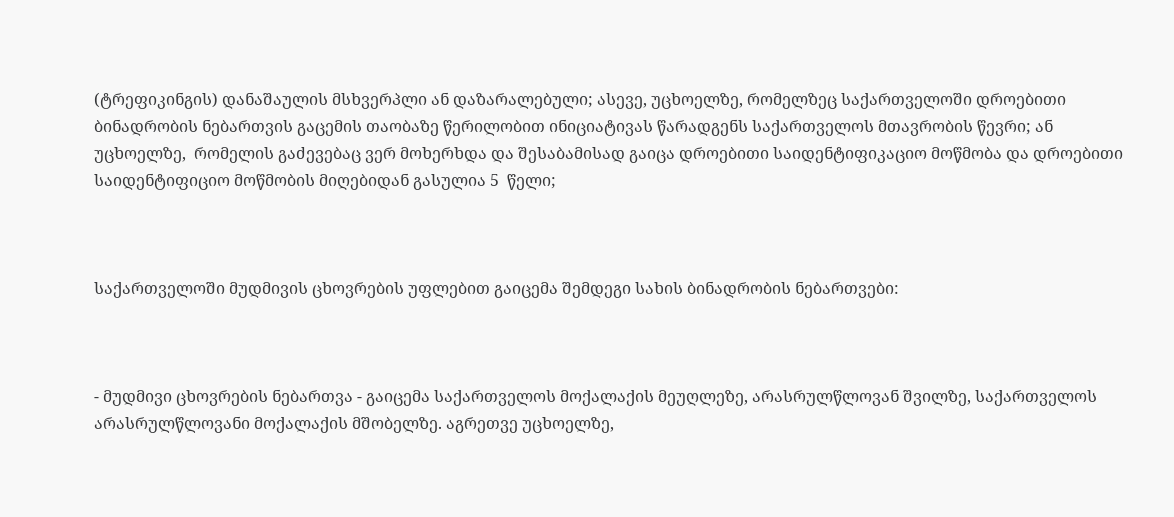(ტრეფიკინგის) დანაშაულის მსხვერპლი ან დაზარალებული; ასევე, უცხოელზე, რომელზეც საქართველოში დროებითი ბინადრობის ნებართვის გაცემის თაობაზე წერილობით ინიციატივას წარადგენს საქართველოს მთავრობის წევრი; ან უცხოელზე,  რომელის გაძევებაც ვერ მოხერხდა და შესაბამისად გაიცა დროებითი საიდენტიფიკაციო მოწმობა და დროებითი საიდენტიფიციო მოწმობის მიღებიდან გასულია 5  წელი;



საქართველოში მუდმივის ცხოვრების უფლებით გაიცემა შემდეგი სახის ბინადრობის ნებართვები:



- მუდმივი ცხოვრების ნებართვა - გაიცემა საქართველოს მოქალაქის მეუღლეზე, არასრულწლოვან შვილზე, საქართველოს არასრულწლოვანი მოქალაქის მშობელზე. აგრეთვე უცხოელზე,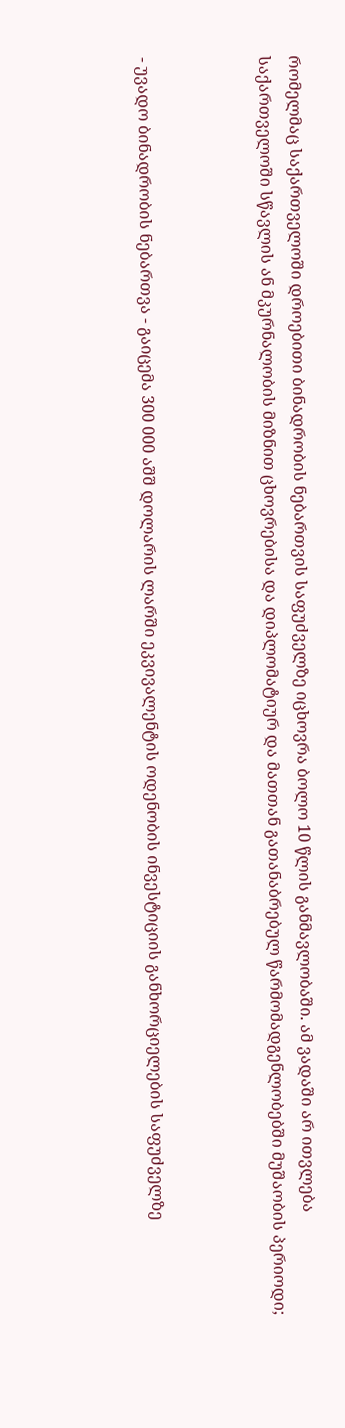რომელმაც საქართველოში დროებითი ბინადრობის ნებართვის საფუძველზე იცხოვრა ბოლო 10 წლის განმავლობაში. ამ ვადაში არ ითვლება საქართველოში სწავლის ან მკურნალობის მიზნით ცხოვრებისა და დიპლომატიურ და მათთან გათანაბრებულ წარმომადგენლობებში მუშაობის პერიოდი;



- უვადო ბინადრობის ნებართვა - გაიცემა 300 000 აშშ დოლარის ლარში ეკვივალენტის ოდენობის ინვესტიციის განხორციელების საფუძველზე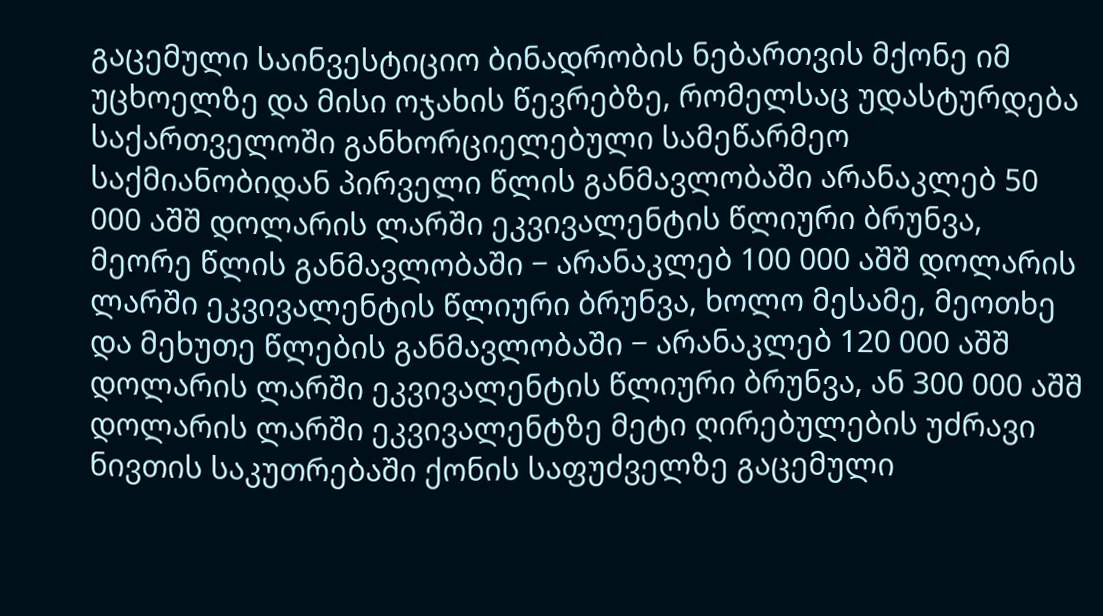გაცემული საინვესტიციო ბინადრობის ნებართვის მქონე იმ უცხოელზე და მისი ოჯახის წევრებზე, რომელსაც უდასტურდება საქართველოში განხორციელებული სამეწარმეო საქმიანობიდან პირველი წლის განმავლობაში არანაკლებ 50 000 აშშ დოლარის ლარში ეკვივალენტის წლიური ბრუნვა, მეორე წლის განმავლობაში − არანაკლებ 100 000 აშშ დოლარის ლარში ეკვივალენტის წლიური ბრუნვა, ხოლო მესამე, მეოთხე და მეხუთე წლების განმავლობაში − არანაკლებ 120 000 აშშ დოლარის ლარში ეკვივალენტის წლიური ბრუნვა, ან 300 000 აშშ დოლარის ლარში ეკვივალენტზე მეტი ღირებულების უძრავი ნივთის საკუთრებაში ქონის საფუძველზე გაცემული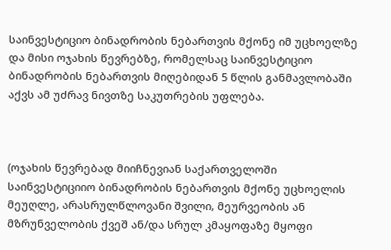საინვესტიციო ბინადრობის ნებართვის მქონე იმ უცხოელზე და მისი ოჯახის წევრებზე, რომელსაც საინვესტიციო ბინადრობის ნებართვის მიღებიდან 5 წლის განმავლობაში აქვს ამ უძრავ ნივთზე საკუთრების უფლება.



(ოჯახის წევრებად მიიჩნევიან საქართველოში საინვესტიციიო ბინადრობის ნებართვის მქონე უცხოელის  მეუღლე, არასრულწლოვანი შვილი, მეურვეობის ან მზრუნველობის ქვეშ ან/და სრულ კმაყოფაზე მყოფი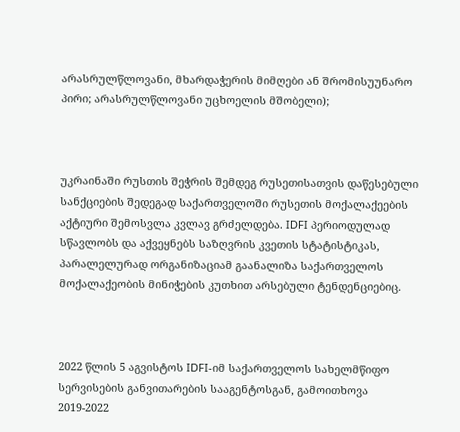არასრულწლოვანი, მხარდაჭერის მიმღები ან შრომისუუნარო პირი; არასრულწლოვანი უცხოელის მშობელი);



უკრაინაში რუსთის შეჭრის შემდეგ რუსეთისათვის დაწესებული სანქციების შედეგად საქართველოში რუსეთის მოქალაქეების აქტიური შემოსვლა კვლავ გრძელდება. IDFI პერიოდულად სწავლობს და აქვეყნებს საზღვრის კვეთის სტატისტიკას, პარალელურად ორგანიზაციამ გაანალიზა საქართველოს მოქალაქეობის მინიჭების კუთხით არსებული ტენდენციებიც.



2022 წლის 5 აგვისტოს IDFI-იმ საქართველოს სახელმწიფო სერვისების განვითარების სააგენტოსგან, გამოითხოვა 2019-2022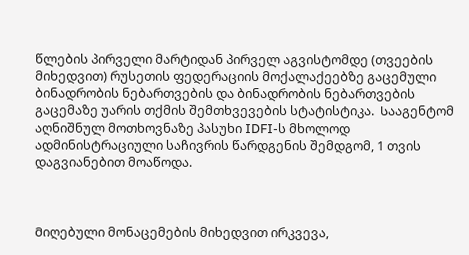წლების პირველი მარტიდან პირველ აგვისტომდე (თვეების მიხედვით) რუსეთის ფედერაციის მოქალაქეებზე გაცემული ბინადრობის ნებართვების და ბინადრობის ნებართვების გაცემაზე უარის თქმის შემთხვევების სტატისტიკა.  Სააგენტომ აღნიშნულ მოთხოვნაზე პასუხი IDFI-ს მხოლოდ ადმინისტრაციული საჩივრის წარდგენის შემდგომ, 1 თვის დაგვიანებით მოაწოდა.



Მიღებული მონაცემების მიხედვით ირკვევა,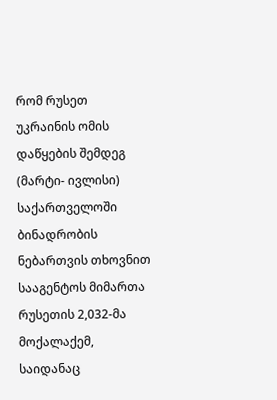რომ რუსეთ უკრაინის ომის დაწყების შემდეგ (მარტი- ივლისი) საქართველოში ბინადრობის ნებართვის თხოვნით სააგენტოს მიმართა რუსეთის 2,032-მა მოქალაქემ, საიდანაც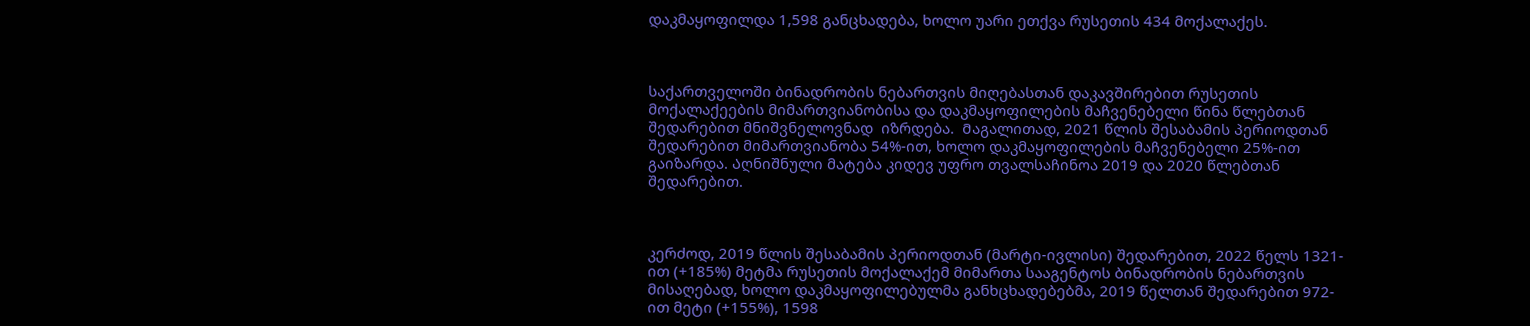დაკმაყოფილდა 1,598 განცხადება, ხოლო უარი ეთქვა რუსეთის 434 მოქალაქეს.



საქართველოში ბინადრობის ნებართვის მიღებასთან დაკავშირებით რუსეთის მოქალაქეების მიმართვიანობისა და დაკმაყოფილების მაჩვენებელი წინა წლებთან შედარებით მნიშვნელოვნად  იზრდება.  Მაგალითად, 2021 წლის შესაბამის პერიოდთან შედარებით მიმართვიანობა 54%-ით, ხოლო დაკმაყოფილების მაჩვენებელი 25%-ით გაიზარდა. Აღნიშნული მატება კიდევ უფრო თვალსაჩინოა 2019 და 2020 წლებთან შედარებით.



კერძოდ, 2019 წლის შესაბამის პერიოდთან (მარტი-ივლისი) შედარებით, 2022 წელს 1321-ით (+185%) მეტმა რუსეთის მოქალაქემ მიმართა სააგენტოს ბინადრობის ნებართვის მისაღებად, ხოლო დაკმაყოფილებულმა განხცხადებებმა, 2019 წელთან შედარებით 972-ით მეტი (+155%), 1598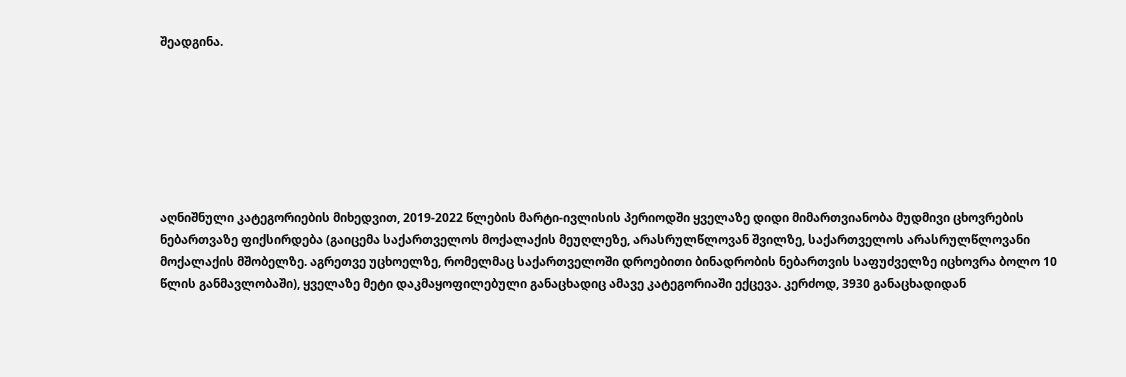შეადგინა.







აღნიშნული კატეგორიების მიხედვით, 2019-2022 წლების მარტი-ივლისის პერიოდში ყველაზე დიდი მიმართვიანობა მუდმივი ცხოვრების ნებართვაზე ფიქსირდება (გაიცემა საქართველოს მოქალაქის მეუღლეზე, არასრულწლოვან შვილზე, საქართველოს არასრულწლოვანი მოქალაქის მშობელზე. აგრეთვე უცხოელზე, რომელმაც საქართველოში დროებითი ბინადრობის ნებართვის საფუძველზე იცხოვრა ბოლო 10 წლის განმავლობაში), ყველაზე მეტი დაკმაყოფილებული განაცხადიც ამავე კატეგორიაში ექცევა. კერძოდ, 3930 განაცხადიდან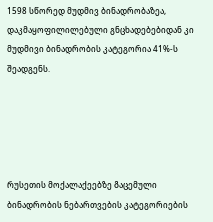1598 სწორედ მუდმივ ბინადრობაზეა, დაკმაყოფილილებული გნცხადებებიდან კი მუდმივი ბინადრობის კატეგორია 41%-ს შეადგენს.





Რუსეთის მოქალაქეებზე Გაცემული ბინადრობის ნებართვების კატეგორიების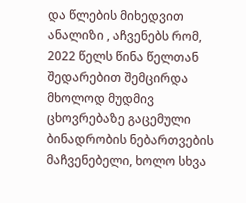და წლების მიხედვით ანალიზი , აჩვენებს რომ, 2022 წელს წინა წელთან შედარებით შემცირდა მხოლოდ მუდმივ ცხოვრებაზე გაცემული ბინადრობის ნებართვების მაჩვენებელი, ხოლო სხვა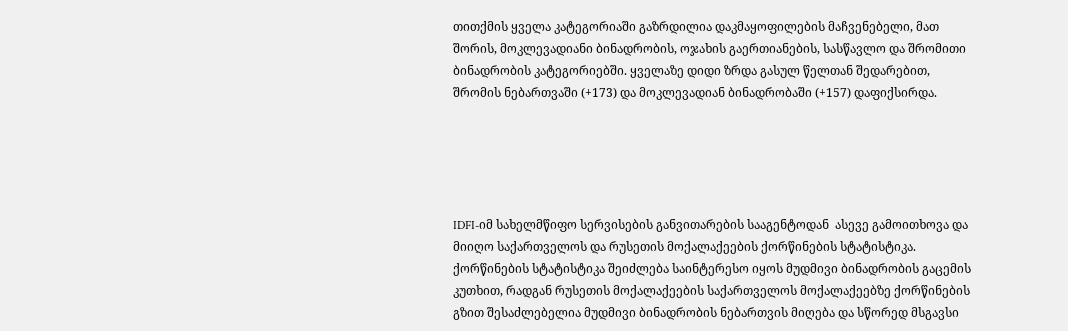თითქმის ყველა კატეგორიაში გაზრდილია დაკმაყოფილების მაჩვენებელი, მათ შორის, მოკლევადიანი ბინადრობის, ოჯახის გაერთიანების, სასწავლო და შრომითი ბინადრობის კატეგორიებში. ყველაზე დიდი ზრდა გასულ წელთან შედარებით, შრომის ნებართვაში (+173) და მოკლევადიან ბინადრობაში (+157) დაფიქსირდა.





IDFI-იმ სახელმწიფო სერვისების განვითარების სააგენტოდან  ასევე გამოითხოვა და მიიღო საქართველოს და რუსეთის მოქალაქეების ქორწინების სტატისტიკა. ქორწინების სტატისტიკა შეიძლება საინტერესო იყოს მუდმივი ბინადრობის გაცემის კუთხით, რადგან რუსეთის მოქალაქეების საქართველოს მოქალაქეებზე ქორწინების გზით შესაძლებელია მუდმივი ბინადრობის ნებართვის მიღება და სწორედ მსგავსი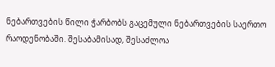ნებართვების წილი ჭარბობს გაცემული ნებართვების საერთო რაოდენობაში. შესაბამისად, შესაძლოა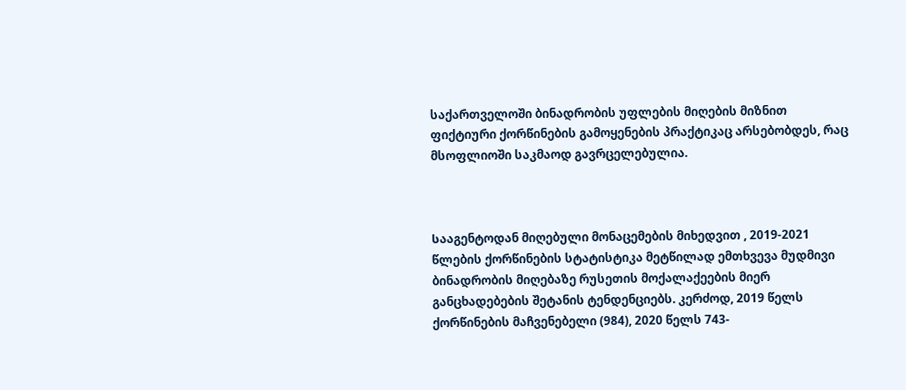საქართველოში ბინადრობის უფლების მიღების მიზნით ფიქტიური ქორწინების გამოყენების პრაქტიკაც არსებობდეს, რაც მსოფლიოში საკმაოდ გავრცელებულია.



Სააგენტოდან მიღებული მონაცემების მიხედვით , 2019-2021 წლების ქორწინების სტატისტიკა მეტწილად ემთხვევა მუდმივი ბინადრობის მიღებაზე რუსეთის მოქალაქეების მიერ  განცხადებების შეტანის ტენდენციებს. კერძოდ, 2019 წელს ქორწინების მაჩვენებელი (984), 2020 წელს 743-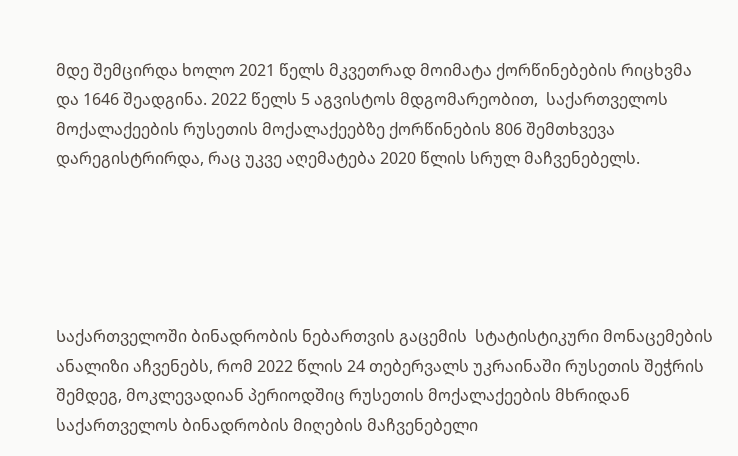მდე შემცირდა ხოლო 2021 წელს მკვეთრად მოიმატა ქორწინებების რიცხვმა და 1646 შეადგინა. 2022 წელს 5 აგვისტოს მდგომარეობით,  საქართველოს მოქალაქეების რუსეთის მოქალაქეებზე ქორწინების 806 შემთხვევა დარეგისტრირდა, რაც უკვე აღემატება 2020 წლის სრულ მაჩვენებელს.





Საქართველოში ბინადრობის ნებართვის გაცემის  სტატისტიკური მონაცემების ანალიზი აჩვენებს, რომ 2022 წლის 24 თებერვალს უკრაინაში რუსეთის შეჭრის შემდეგ, მოკლევადიან პერიოდშიც რუსეთის მოქალაქეების მხრიდან საქართველოს ბინადრობის მიღების მაჩვენებელი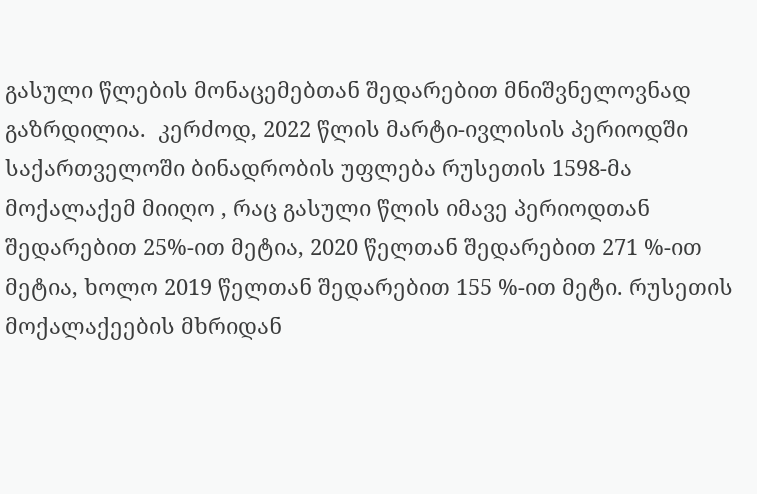გასული წლების მონაცემებთან შედარებით მნიშვნელოვნად გაზრდილია.  კერძოდ, 2022 წლის მარტი-ივლისის პერიოდში საქართველოში ბინადრობის უფლება რუსეთის 1598-მა მოქალაქემ მიიღო , რაც გასული წლის იმავე პერიოდთან შედარებით 25%-ით მეტია, 2020 წელთან შედარებით 271 %-ით მეტია, ხოლო 2019 წელთან შედარებით 155 %-ით მეტი. რუსეთის მოქალაქეების მხრიდან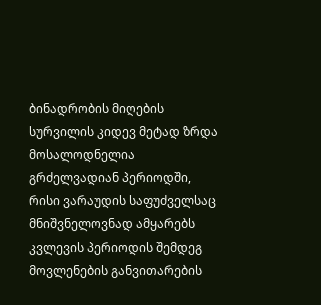ბინადრობის მიღების სურვილის კიდევ მეტად ზრდა მოსალოდნელია  გრძელვადიან პერიოდში, რისი ვარაუდის საფუძველსაც მნიშვნელოვნად ამყარებს კვლევის პერიოდის შემდეგ  მოვლენების განვითარების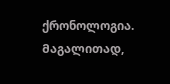ქრონოლოგია. Მაგალითად,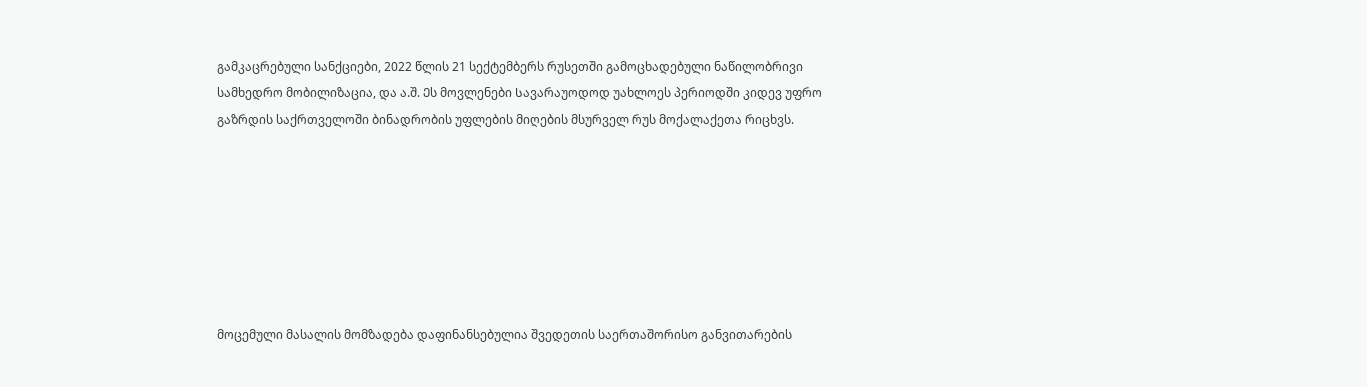გამკაცრებული სანქციები, 2022 წლის 21 სექტემბერს რუსეთში გამოცხადებული ნაწილობრივი სამხედრო მობილიზაცია, და ა.შ. Ეს მოვლენები Სავარაუოდოდ უახლოეს პერიოდში კიდევ უფრო გაზრდის საქრთველოში ბინადრობის უფლების მიღების მსურველ რუს მოქალაქეთა რიცხვს.







მოცემული მასალის მომზადება დაფინანსებულია შვედეთის საერთაშორისო განვითარების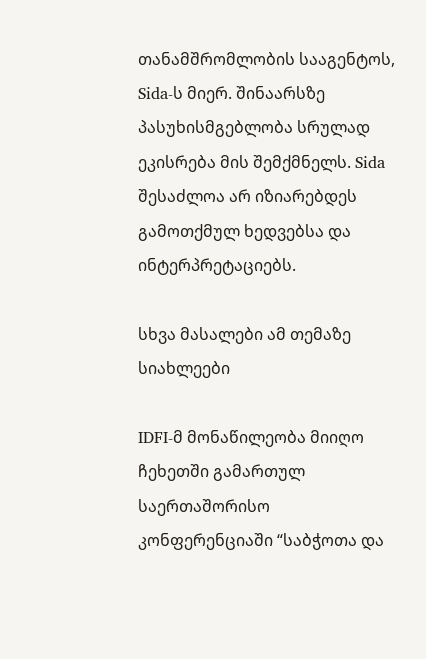თანამშრომლობის სააგენტოს, Sida-ს მიერ. შინაარსზე პასუხისმგებლობა სრულად ეკისრება მის შემქმნელს. Sida შესაძლოა არ იზიარებდეს გამოთქმულ ხედვებსა და ინტერპრეტაციებს.

სხვა მასალები ამ თემაზე
სიახლეები

IDFI-მ მონაწილეობა მიიღო ჩეხეთში გამართულ საერთაშორისო კონფერენციაში “საბჭოთა და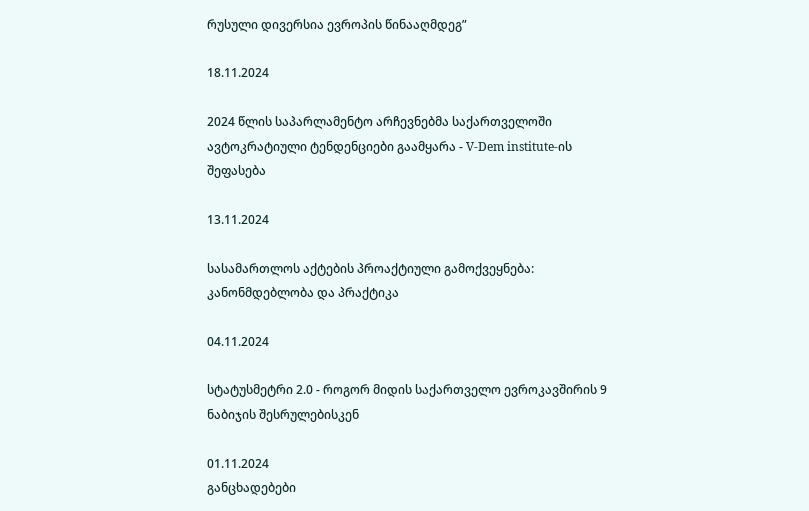რუსული დივერსია ევროპის წინააღმდეგ”

18.11.2024

2024 წლის საპარლამენტო არჩევნებმა საქართველოში ავტოკრატიული ტენდენციები გაამყარა - V-Dem institute-ის შეფასება

13.11.2024

სასამართლოს აქტების პროაქტიული გამოქვეყნება: კანონმდებლობა და პრაქტიკა

04.11.2024

სტატუსმეტრი 2.0 - როგორ მიდის საქართველო ევროკავშირის 9 ნაბიჯის შესრულებისკენ

01.11.2024
განცხადებები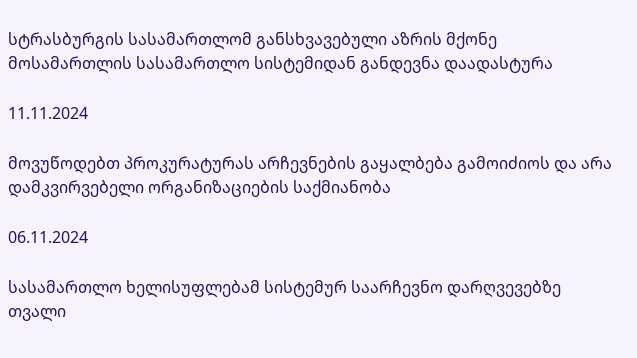სტრასბურგის სასამართლომ განსხვავებული აზრის მქონე მოსამართლის სასამართლო სისტემიდან განდევნა დაადასტურა

11.11.2024

მოვუწოდებთ პროკურატურას არჩევნების გაყალბება გამოიძიოს და არა დამკვირვებელი ორგანიზაციების საქმიანობა

06.11.2024

სასამართლო ხელისუფლებამ სისტემურ საარჩევნო დარღვევებზე თვალი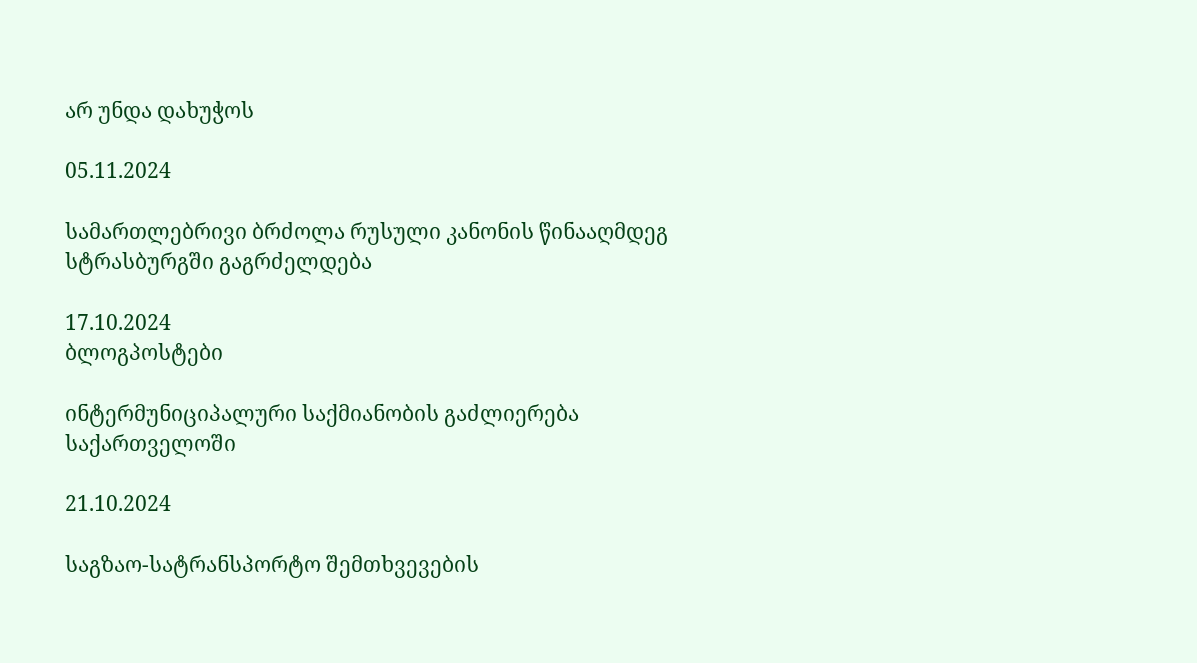არ უნდა დახუჭოს

05.11.2024

სამართლებრივი ბრძოლა რუსული კანონის წინააღმდეგ სტრასბურგში გაგრძელდება

17.10.2024
ბლოგპოსტები

ინტერმუნიციპალური საქმიანობის გაძლიერება საქართველოში

21.10.2024

საგზაო-სატრანსპორტო შემთხვევების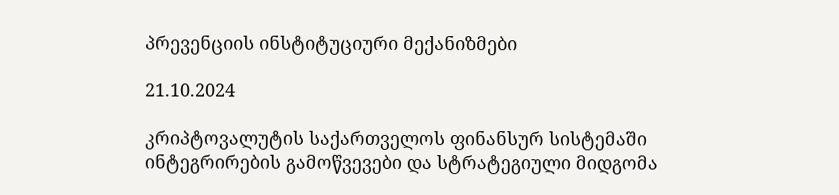პრევენციის ინსტიტუციური მექანიზმები

21.10.2024

კრიპტოვალუტის საქართველოს ფინანსურ სისტემაში ინტეგრირების გამოწვევები და სტრატეგიული მიდგომა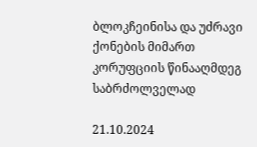ბლოკჩეინისა და უძრავი ქონების მიმართ კორუფციის წინააღმდეგ საბრძოლველად

21.10.2024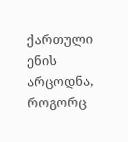ქართული ენის არცოდნა, როგორც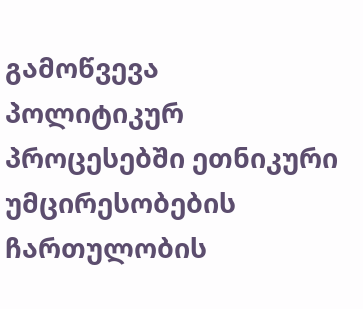გამოწვევა პოლიტიკურ პროცესებში ეთნიკური უმცირესობების ჩართულობის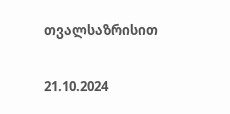თვალსაზრისით

21.10.2024